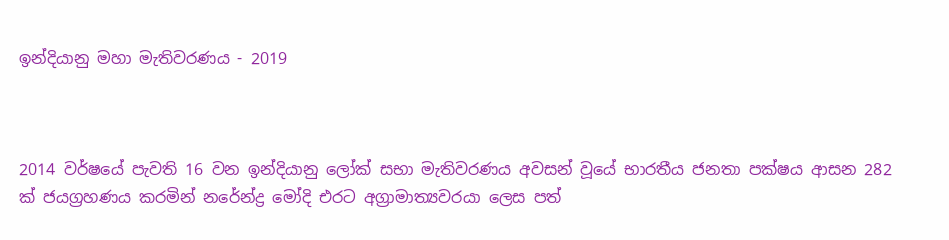ඉන්දියානු මහා මැතිවරණය - 2019



2014 වර්ෂයේ පැවති 16 වන ඉන්දියානු ලෝක් සභා මැතිවරණය අවසන් වූයේ භාරතීය ජනතා පක්ෂය ආසන 282 ක් ජයග්‍රහණය කරමින් නරේන්ද්‍ර මෝදි එරට අග්‍රාමාත්‍යවරයා ලෙස පත්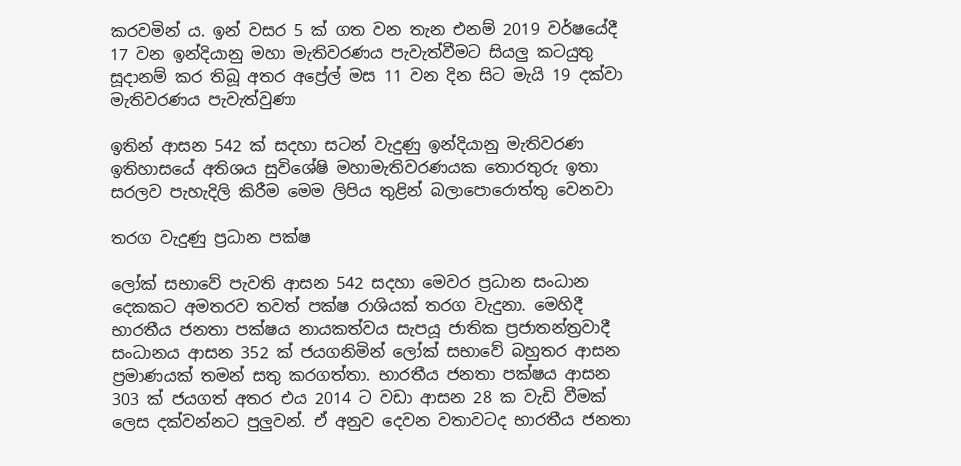කරවමින් ය. ඉන් වසර 5 ක් ගත වන තැන එනම් 2019 වර්ෂයේදී 17 වන ඉන්දියානු මහා මැතිවරණය පැවැත්වීමට සියලු කටයුතු සූදානම් කර තිබූ අතර අප්‍රේල් මස 11 වන දින සිට මැයි 19 දක්වා මැතිවරණය පැවැත්වුණා

ඉතින් ආසන 542 ක් සදහා සටන් වැදුණු ඉන්දියානු මැතිවරණ ඉතිහාසයේ අතිශය සුවිශේෂි මහාමැතිවරණයක තොරතුරු ඉතා සරලව පැහැදිලි කිරීම මෙම ලිපිය තුළින් බලාපොරොත්තු වෙනවා

තරග වැදුණු ප්‍රධාන පක්ෂ

ලෝක් සභාවේ පැවති ආසන 542 සදහා මෙවර ප්‍රධාන සංධාන දෙකකට අමතරව තවත් පක්ෂ රාශියක් තරග වැදුනා. මෙහිදී භාරතීය ජනතා පක්ෂය නායකත්වය සැපයූ ජාතික ප්‍රජාතන්ත්‍රවාදී සංධානය ආසන 352 ක් ජයගනිමින් ලෝක් සභාවේ බහුතර ආසන ප්‍රමාණයක් තමන් සතු කරගත්තා. භාරතීය ජනතා පක්ෂය ආසන 303 ක් ජයගත් අතර එය 2014 ට වඩා ආසන 28 ක වැඩි වීමක් ලෙස දක්වන්නට පුලුවන්. ඒ අනුව දෙවන වතාවටද භාරතීය ජනතා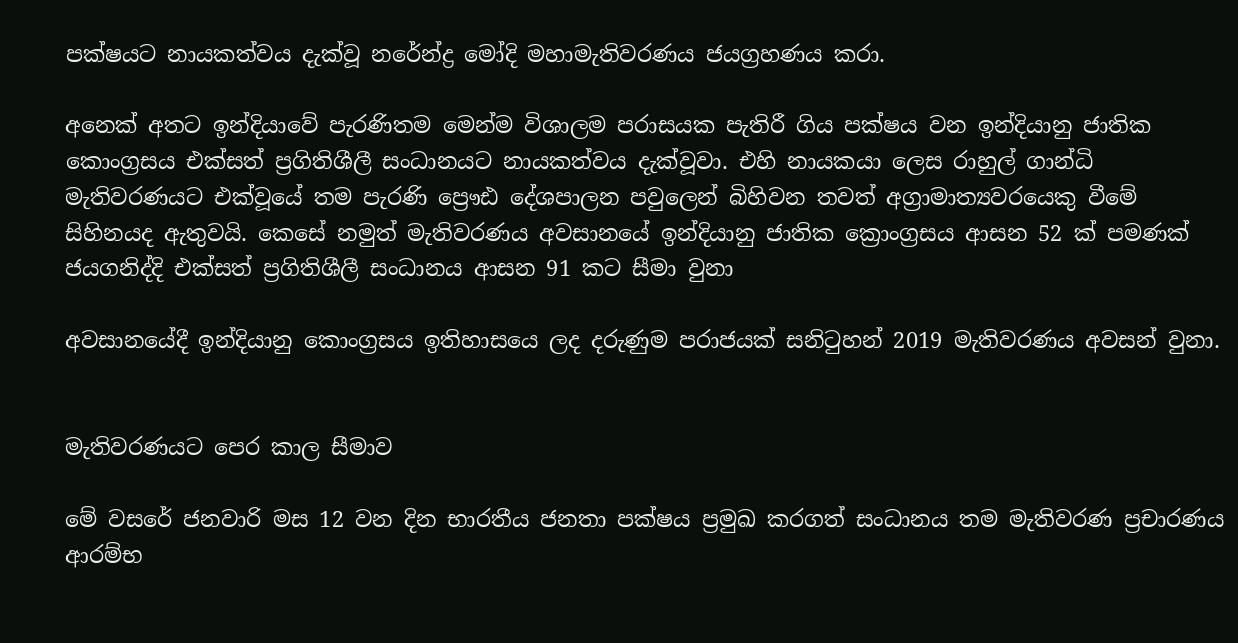පක්ෂයට නායකත්වය දැක්වූ නරේන්ද්‍ර මෝදි මහාමැතිවරණය ජයග්‍රහණය කරා.

අනෙක් අතට ඉන්දියාවේ පැරණිතම මෙන්ම විශාලම පරාසයක පැතිරී ගිය පක්ෂය වන ඉන්දියානු ජාතික කොංග්‍රසය එක්සත් ප්‍රගිතිශීලී සංධානයට නායකත්වය දැක්වූවා. එහි නායකයා ලෙස රාහුල් ගාන්ධි මැතිවරණයට එක්වූයේ තම පැරණි ප්‍රෞඪ දේශපාලන පවුලෙන් බිහිවන තවත් අග්‍රාමාත්‍යවරයෙකු වීමේ සිහිනයද ඇතුවයි. කෙසේ නමුත් මැතිවරණය අවසානයේ ඉන්දියානු ජාතික ක්‍රොංග්‍රසය ආසන 52 ක් පමණක් ජයගනිද්දි එක්සත් ප්‍රගිතිශීලී සංධානය ආසන 91 කට සීමා වුනා

අවසානයේදී ඉන්දියානු කොංග්‍රසය ඉතිහාසයෙ ලද දරුණුම පරාජයක් සනිටුහන් 2019 මැතිවරණය අවසන් වුනා.


මැතිවරණයට පෙර කාල සීමාව

මේ වසරේ ජනවාරි මස 12 වන දින භාරතීය ජනතා පක්ෂය ප්‍රමුඛ කරගත් සංධානය තම මැතිවරණ ප්‍රචාරණය ආරම්භ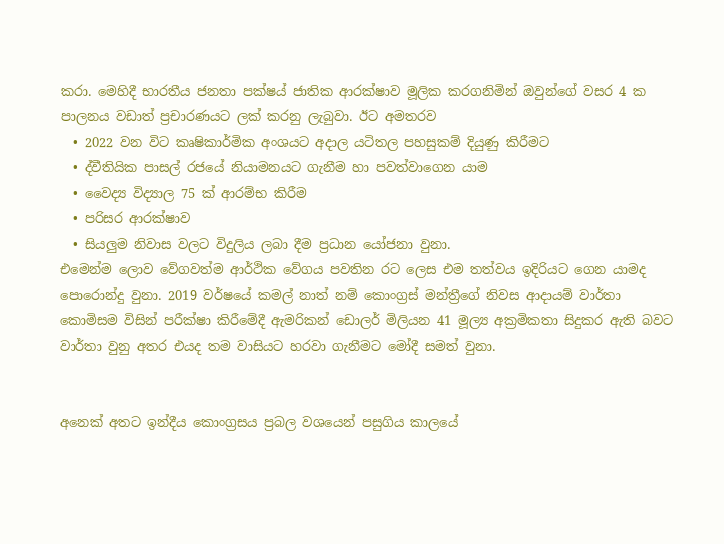කරා. මෙහිදී භාරතීය ජනතා පක්ෂය් ජාතික ආරක්ෂාව මූලික කරගනිමින් ඔවුන්ගේ වසර 4 ක පාලනය වඩාත් ප්‍රචාරණයට ලක් කරනු ලැබුවා. ඊට අමතරව
  • 2022 වන විට කෘෂිකාර්මික අංශයට අදාල යටිතල පහසුකම් දියුණු කිරීමට
  • ද්වීතියික පාසල් රජයේ නියාමනයට ගැනීම හා පවත්වාගෙන යාම
  • වෛද්‍ය විද්‍යාල 75 ක් ආරම්භ කිරීම
  • පරිසර ආරක්ෂාව
  • සියලුම නිවාස වලට විදුලිය ලබා දීම ප්‍රධාන යෝජනා වුනා.
එමෙන්ම ලොව වේගවත්ම ආර්ථික වේගය පවතින රට ලෙස එම තත්වය ඉදිරියට ගෙන යාමද පොරොන්දු වුනා. 2019 වර්ෂයේ කමල් නාත් නම් කොංග්‍රස් මන්ත්‍රීගේ නිවස ආදායම් වාර්තා කොමිසම විසින් පරීක්ෂා කිරීමේදී ඇමරිකන් ඩොලර් මිලියන 41 මූල්‍ය අක්‍රමිකතා සිදුකර ඇති බවට වාර්තා වුනු අතර එයද තම වාසියට හරවා ගැනීමට මෝදී සමත් වුනා.


අනෙක් අතට ඉන්දීය කොංග්‍රසය ප්‍රබල වශයෙන් පසුගිය කාලයේ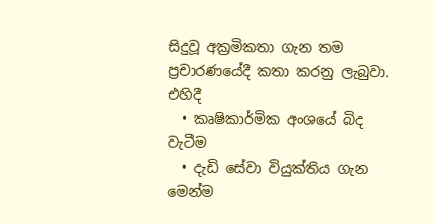සිදුවූ අක්‍රමිකතා ගැන තම ප්‍රචාරණයේදී කතා කරනු ලැබුවා. එහිදී
  • කෘෂිකාර්මික අංශයේ බිද වැටීම
  • දැඩි සේවා වියුක්තිය ගැන මෙන්ම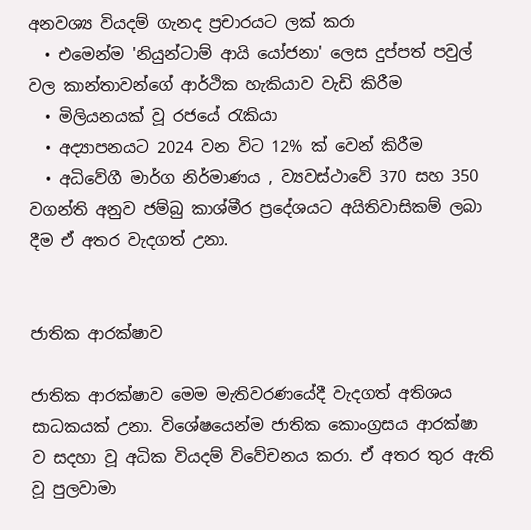අනවශ්‍ය වියදම් ගැනද ප්‍රචාරයට ලක් කරා
  • එමෙන්ම 'නියුන්ටාම් ආයි යෝජනා' ලෙස දුප්පත් පවුල් වල කාන්තාවන්ගේ ආර්ථික හැකියාව වැඩි කිරීම
  • මිලියනයක් වූ රජයේ රැකියා
  • අද්‍යාපනයට 2024 වන විට 12% ක් වෙන් කිරීම
  • අධිවේගී මාර්ග නිර්මාණය , ව්‍යවස්ථාවේ 370 සහ 350 වගන්ති අනුව ජම්බු කාශ්මීර ප්‍රදේශයට අයිතිවාසිකම් ලබා දීම ඒ අතර වැදගත් උනා.


ජාතික ආරක්ෂාව

ජාතික ආරක්ෂාව මෙම මැතිවරණයේදී වැදගත් අතිශය සාධකයක් උනා. විශේෂයෙන්ම ජාතික කොංග්‍රසය ආරක්ෂා ව සදහා වූ අධික වියදම් විවේචනය කරා. ඒ අතර තුර ඇති වූ පුලවාමා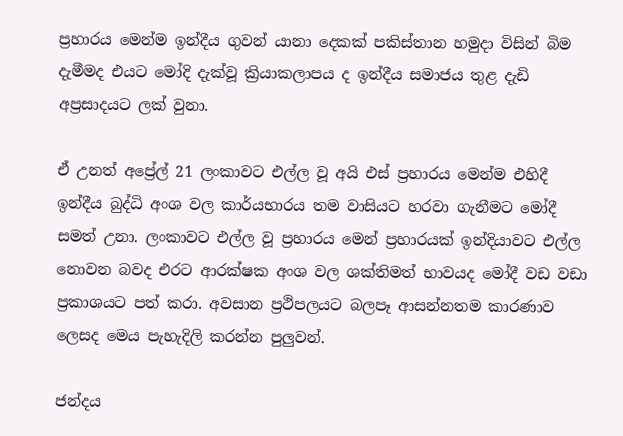ප්‍රහාරය මෙන්ම ඉන්දීය ගුවන් යානා දෙකක් පකිස්තාන හමුදා විසින් බිම දැමීමද එයට මෝදි දැක්වූ ක්‍රියාකලාපය ද ඉන්දීය සමාජය තුළ දැඩි අප්‍රසාදයට ලක් වුනා.

ඒ උනත් අප්‍රේල් 21 ලංකාවට එල්ල වූ අයි එස් ප්‍රහාරය මෙන්ම එහිදී ඉන්දීය බුද්ධි අංශ වල කාර්යභාරය තම වාසියට හරවා ගැනීමට මෝදී සමත් උනා. ලංකාවට එල්ල වූ ප්‍රහාරය මෙන් ප්‍රහාරයක් ඉන්දියාවට එල්ල නොවන බවද එරට ආරක්ෂක අංශ වල ශක්තිමත් භාවයද මෝදී වඩ වඩා ප්‍රකාශයට පත් කරා. අවසාන ප්‍රථිපලයට බලපෑ ආසන්නතම කාරණාව ලෙසද මෙය පැහැදිලි කරන්න පුලුවන්.

ජන්දය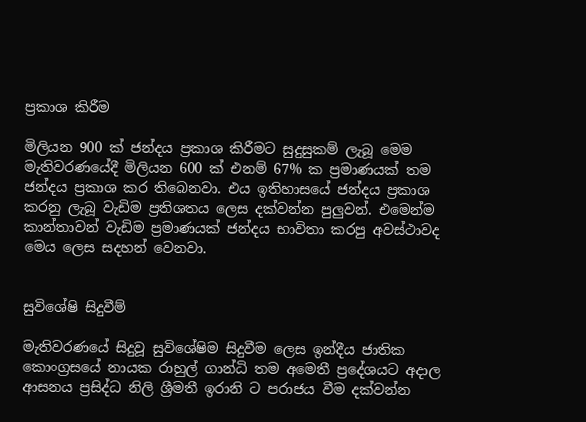ප්‍රකාශ කිරීම

මිලියන 900 ක් ජන්දය ප්‍රකාශ කිරීමට සුදුසුකම් ලැබූ මෙම මැතිවරණයේදී මිලියන 600 ක් එනම් 67% ක ප්‍රමාණයක් තම ජන්දය ප්‍රකාශ කර තිබෙනවා. එය ඉතිහාසයේ ජන්දය ප්‍රකාශ කරනු ලැබූ වැඩිම ප්‍රතිශතය ලෙස දක්වන්න පුලුවන්. එමෙන්ම කාන්තාවන් වැඩිම ප්‍රමාණයක් ජන්දය භාවිතා කරපු අවස්ථාවද මෙය ලෙස සදහන් වෙනවා.


සුවිශේෂි සිදුවීම්

මැතිවරණයේ සිදුවූ සුවිශේෂිම සිදුවීම ලෙස ඉන්දීය ජාතික කොංග්‍රසයේ නායක රාහුල් ගාන්ධි තම අමෙතී ප්‍රදේශයට අදාල ආසනය ප්‍රසිද්ධ නිලි ශ්‍රීමතී ඉරානි ට පරාජය වීම දක්වන්න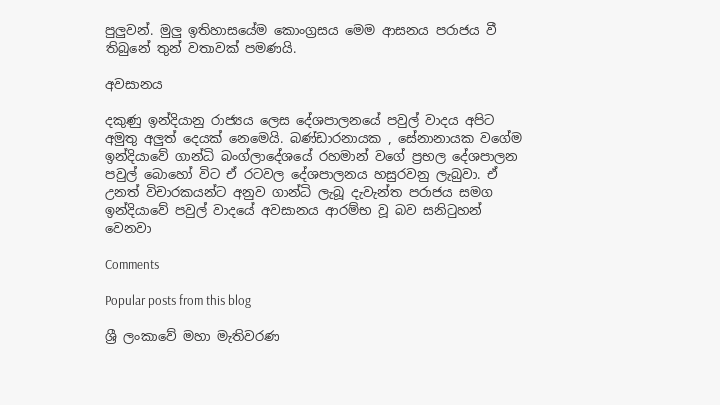පුලුවන්. මුලු ඉතිහාසයේම කොංග්‍රසය මෙම ආසනය පරාජය වී තිබුනේ තුන් වතාවක් පමණයි.

අවසානය

දකුණු ඉන්දියානු රාජ්‍යය ලෙස දේශපාලනයේ පවුල් වාදය අපිට අමුතු අලුත් දෙයක් නෙමෙයි. බණ්ඩාරනායක , සේනානායක වගේම ඉන්දියාවේ ගාන්ධි බංග්ලාදේශයේ රහමාන් වගේ ප්‍රභල දේශපාලන පවුල් බොහෝ විට ඒ රටවල දේශපාලනය හසුරවනු ලැබුවා. ඒ උනත් විචාරකයන්ට අනුව ගාන්ධි ලැබූ දැවැන්ත පරාජය සමග ඉන්දියාවේ පවුල් වාදයේ අවසානය ආරම්භ වූ බව සනිටුහන් වෙනවා

Comments

Popular posts from this blog

ශ්‍රී ලංකාවේ මහා මැතිවරණ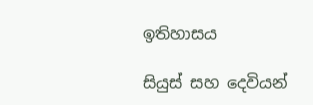ඉතිහාසය

සියුස් සහ දෙවියන්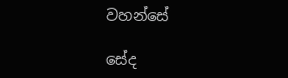වහන්සේ

සේද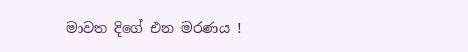මාවත දිගේ එන මරණය !